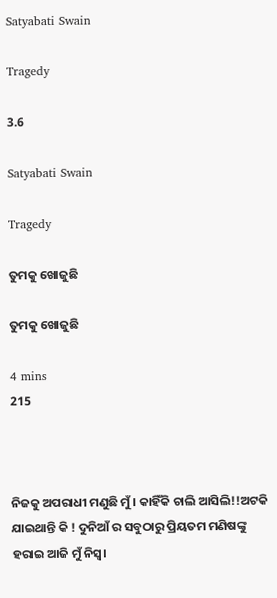Satyabati Swain

Tragedy

3.6

Satyabati Swain

Tragedy

ତୁମକୁ ଖୋଜୁଛି

ତୁମକୁ ଖୋଜୁଛି

4 mins
215



ନିଜକୁ ଅପରାଧୀ ମଣୁଛି ମୁଁ। କାହିଁକି ଚାଲି ଆସିଲି!!ଅଟକି ଯାଇଥାନ୍ତି କି ! ଦୁନିଆଁ ର ସବୁଠାରୁ ପ୍ରିୟତମ ମଣିଷଙ୍କୁ ହରାଇ ଆଜି ମୁଁ ନିସ୍ୱ।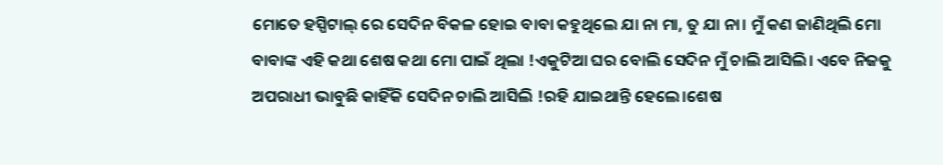ମୋତେ ହସ୍ପିଟାଲ୍ ରେ ସେଦିନ ବିକଳ ହୋଇ ବାବା କହୁଥିଲେ ଯା ନା ମା, ତୁ ଯା ନା। ମୁଁ କଣ ଜାଣିଥିଲି ମୋ ବାବାଙ୍କ ଏହି କଥା ଶେଷ କଥା ମୋ ପାଇଁ ଥିଲା !ଏକୁଟିଆ ଘର ବୋଲି ସେଦିନ ମୁଁ ଚାଲି ଆସିଲି। ଏବେ ନିଜକୁ ଅପରାଧୀ ଭାବୁଛି କାହିଁକି ସେଦିନ ଚାଲି ଆସିଲି !ରହି ଯାଇଥାନ୍ତି ହେଲେ।ଶେଷ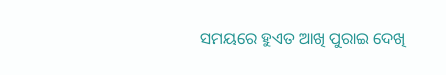ସମୟରେ ହୁଏତ ଆଖି ପୁରାଇ ଦେଖି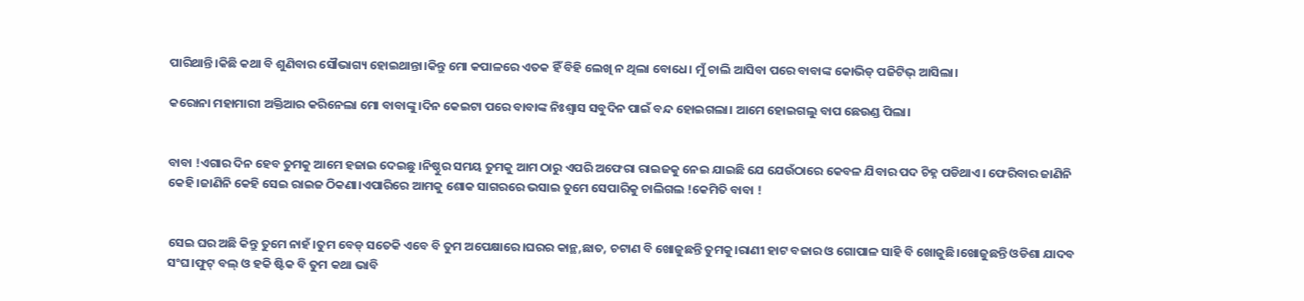ପାରିଥାନ୍ତି।କିଛି କଥା ବି ଶୁଣିବାର ସୌଭାଗ୍ୟ ହୋଇଥାନ୍ତା।କିନ୍ତୁ ମୋ କପାଳରେ ଏତକ ହିଁ ବିହି ଲେଖି ନ ଥିଲା ବୋଧେ। ମୁଁ ଚାଲି ଆସିବା ପରେ ବାବାଙ୍କ କୋଭିଡ୍ ପଜିଟିଭ୍ ଆସିଲା।

କରୋନା ମହାମାରୀ ଅକ୍ତିଆର କରିନେଲା ମୋ ବାବାଙ୍କୁ।ଦିନ କେଇଟା ପରେ ବାବାଙ୍କ ନିଃଶ୍ବାସ ସବୁଦିନ ପାଇଁ ବନ୍ଦ ହୋଇଗଲା। ଆମେ ହୋଇଗଲୁ ବାପ ଛେଉଣ୍ଡ ପିଲା।


ବାବା !ଏଗାର ଦିନ ହେବ ତୁମକୁ ଆମେ ହଜାଇ ଦେଇଛୁ ।ନିଷ୍ଠୁର ସମୟ ତୁମକୁ ଆମ ଠାରୁ ଏପରି ଅଫେରା ରାଇଜକୁ ନେଇ ଯାଇଛି ଯେ ଯେଉଁଠାରେ କେବଳ ଯିବାର ପଦ ଚିହ୍ନ ପଡିଥାଏ। ଫେରିବାର ଜାଣିନି କେହି।ଜାଣିନି କେହି ସେଇ ରାଇଜ ଠିକଣା।ଏପାରିରେ ଆମକୁ ଶୋକ ସାଗରରେ ଭସାଇ ତୁମେ ସେପାରିକୁ ଚାଲିଗଲ !କେମିତି ବାବା !


ସେଇ ଘର ଅଛି କିନ୍ତୁ ତୁମେ ନାହଁ।ତୁମ ବେଡ୍ ସତେକି ଏବେ ବି ତୁମ ଅପେକ୍ଷାରେ।ଘରର କାନ୍ଥ,ଛାତ, ଚଟାଣ ବି ଖୋଜୁଛନ୍ତି ତୁମକୁ।ରାଣୀ ହାଟ ବଜାର ଓ ଗୋପାଳ ସାହି ବି ଖୋଜୁଛି।ଖୋଜୁଛନ୍ତି ଓଡିଶା ଯାଦବ ସଂଘ।ଫୁଟ୍ ବଲ୍ ଓ ହକି ଷ୍ଟିକ ବି ତୁମ କଥା ଭାବି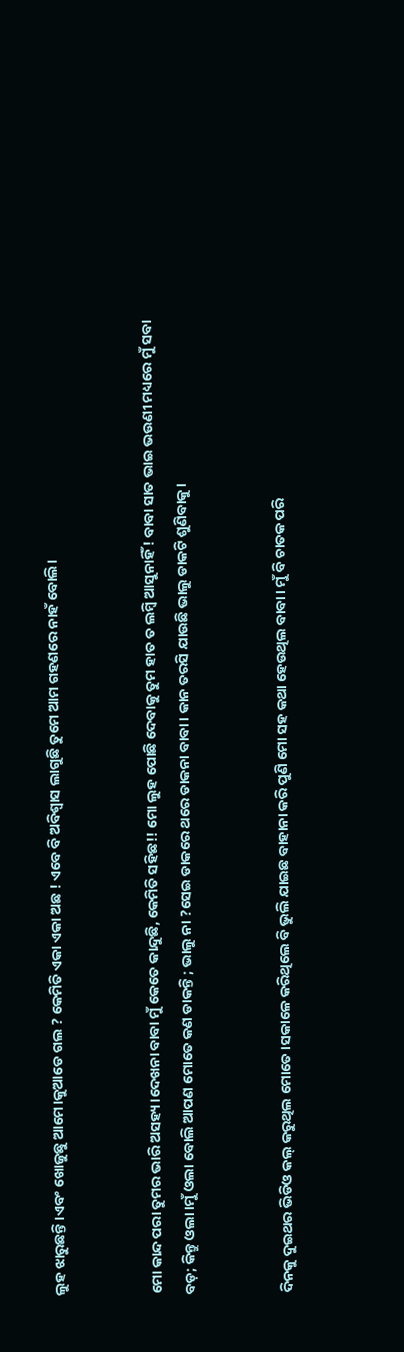ଲୁହ ଝାରୁଛନ୍ତି।ଏବଂ ଖୋଜୁଛୁ ଆମେ।କୁଆଡେ ଗଲ ? କେମିତି ଏକା ଏକା ଅଛ ! ଏବେ ବି ଅବିଶ୍ବାସ ଲାଗୁଛି ତୁମେ ଆମ ଗହଣରେ ନାହଁ ବୋଲି।


ମୋ କାନ୍ଦ ପରା ତୁମର ଭାରି ଅସହ୍ୟ।ଦେଖନା ବାବା ମୁଁ କେତେ କାନ୍ଦୁଛି, କେମିତି ସହିଛ!! ମୋ ଲୁହ ପୋଛି ଦେବାକୁ ତୁମ ହାତ ତ ଲମ୍ବି ଆସୁନାହିଁ ! ବାବା ସାତ ଭାଇ ଭଉଣୀ ମଧ୍ୟରେ ମୁଁ ସବା ବଡ଼; କିନ୍ତୁ ଓଲା।ମୁଁ ଓଲା ବୋଲି ଆପଣ ମୋତେ କଣ ଡାକନ୍ତି ; ଭାଲୁ ନା ?ସେଇ ଡାକରେ ଥରେ ଡାକନା ବାବା। କାନ ତରସି ଯାଉଛି ଭାଲୁ ଡାକଟି ଶୁଣିବାକୁ।


ଦିନକୁ ଦୁଇଥର ଭିଡିଓ କଲ୍ କରୁଥିଲ ମୋତେ।ସକାଳେ କରିଥିଲେ ବି ଭୁଲି ଯାଇଛ ବାହାନା କରି ପୁଣି ମୋ ସହ କଥା ହେଉଥିଲ ବାବା। ମୁଁ ବି ଚାତକ ପରି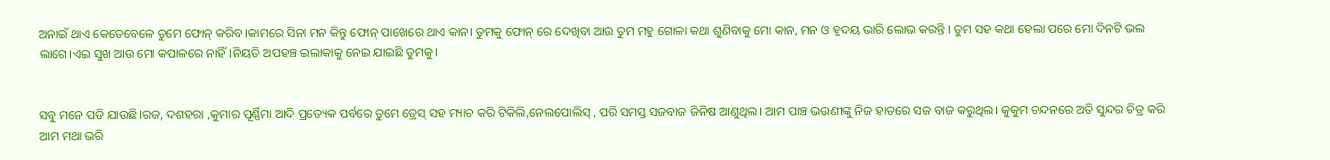ଅନାଇଁ ଥାଏ କେତେବେଳେ ତୁମେ ଫୋନ୍ କରିବ।କାମରେ ସିନା ମନ କିନ୍ତୁ ଫୋନ୍ ପାଖେରେ ଥାଏ କାନ। ତୁମକୁ ଫୋନ୍ ରେ ଦେଖିବା ଆଉ ତୁମ ମହୁ ଗୋଳା କଥା ଶୁଣିବାକୁ ମୋ କାନ, ମନ ଓ ହୃଦୟ ଭାରି ଲୋଭ କରନ୍ତି । ତୁମ ସହ କଥା ହେଲା ପରେ ମୋ ଦିନଟି ଭଲ ଲାଗେ।ଏଇ ସୁଖ ଆଉ ମୋ କପାଳରେ ନାହିଁ।ନିୟତି ଅପହଞ୍ଚ ଇଲାକାକୁ ନେଇ ଯାଇଛି ତୁମକୁ।


ସବୁ ମନେ ପଡି ଯାଉଛି।ରଜ, ଦଶହରା ,କୁମାର ପୂର୍ଣ୍ଣିମା ଆଦି ପ୍ରତ୍ୟେକ ପର୍ବରେ ତୁମେ ଡ୍ରେସ୍ ସହ ମ୍ୟାଚ କରି ଟିକିଲି,ନେଲପୋଲିସ୍ , ପରି ସମସ୍ତ ସଜବାଜ ଜିନିଷ ଆଣୁଥିଲ। ଆମ ପାଞ୍ଚ ଭଉଣୀଙ୍କୁ ନିଜ ହାତରେ ସଜ ବାଜ କରୁଥିଲ। କୁକୁମ ଚନ୍ଦନରେ ଅତି ସୁନ୍ଦର ଚିତ୍ର କରି ଆମ ମଥା ଭରି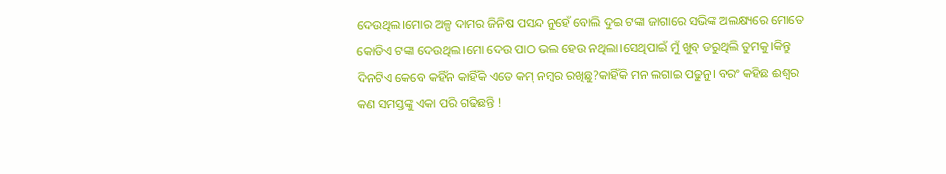ଦେଉଥିଲ।ମୋର ଅଳ୍ପ ଦାମର ଜିନିଷ ପସନ୍ଦ ନୁହେଁ ବୋଲି ଦୁଇ ଟଙ୍କା ଜାଗାରେ ସଭିଙ୍କ ଅଲକ୍ଷ୍ୟରେ ମୋତେ କୋଡିଏ ଟଙ୍କା ଦେଉଥିଲ।ମୋ ଦେଉ ପାଠ ଭଲ ହେଉ ନଥିଲା।ସେଥିପାଇଁ ମୁଁ ଖୁବ୍ ଡରୁଥିଲି ତୁମକୁ।କିନ୍ତୁ ଦିନଟିଏ କେବେ କହିଁନ କାହିଁକି ଏତେ କମ୍ ନମ୍ବର ରଖିଛୁ?କାହିଁକି ମନ ଲଗାଇ ପଢୁନୁ। ବରଂ କହିଛ ଈଶ୍ୱର କଣ ସମସ୍ତଙ୍କୁ ଏକା ପରି ଗଢିଛନ୍ତି !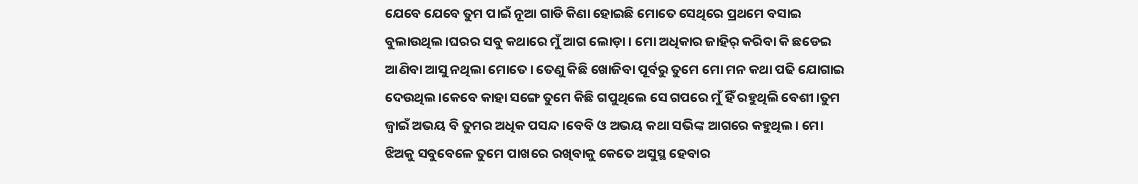ଯେବେ ଯେବେ ତୁମ ପାଇଁ ନୂଆ ଗାଡି କିଣା ହୋଇଛି ମୋତେ ସେଥିରେ ପ୍ରଥମେ ବସାଇ ବୁଲାଉଥିଲ।ଘରର ସବୁ କଥାରେ ମୁଁ ଆଗ ଲୋଡ଼ା। ମୋ ଅଧିକାର ଜାହିର୍ କରିବା କି ଛଡେଇ ଆଣିବା ଆସୁ ନଥିଲା ମୋତେ। ତେଣୁ କିଛି ଖୋଜିବା ପୂର୍ବରୁ ତୁମେ ମୋ ମନ କଥା ପଢି ଯୋଗାଇ ଦେଉଥିଲ।କେବେ କାହା ସଙ୍ଗେ ତୁମେ କିଛି ଗପୁଥିଲେ ସେ ଗପରେ ମୁଁ ହିଁ ରହୁଥିଲି ବେଶୀ।ତୁମ ଜ୍ବାଇଁ ଅଭୟ ବି ତୁମର ଅଧିକ ପସନ୍ଦ।ବେବି ଓ ଅଭୟ କଥା ସଭିଙ୍କ ଆଗରେ କହୁଥିଲ। ମୋ ଝିଅକୁ ସବୁବେଳେ ତୁମେ ପାଖରେ ରଖିବାକୁ କେତେ ଅସୁସ୍ଥ ହେବାର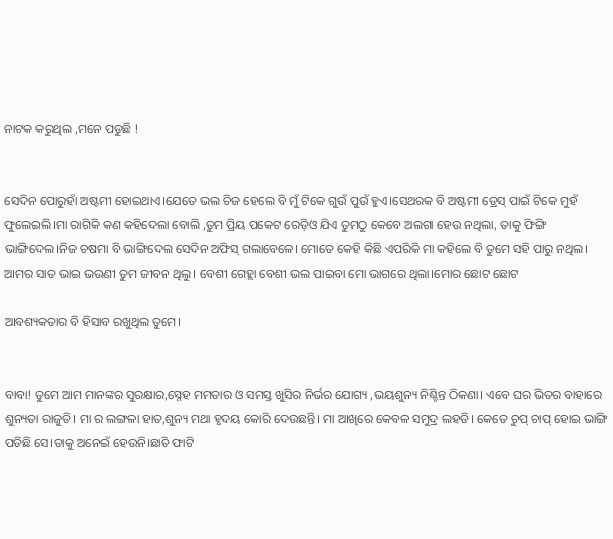ନାଟକ କରୁଥିଲ ,ମନେ ପଡୁଛି !


ସେଦିନ ପୋରୁହାଁ ଅଷ୍ଟମୀ ହୋଇଥାଏ।ଯେତେ ଭଲ ଚିଜ ହେଲେ ବି ମୁଁ ଟିକେ ଗୁଉଁ ପୁଉଁ ହୁଏ।ସେଥରକ ବି ଅଷ୍ଟମୀ ଡ୍ରେସ୍ ପାଇଁ ଟିକେ ମୁହଁ ଫୁଲେଇଲି।ମା ରାଗିକି କଣ କହିଦେଲା ବୋଲି ,ତୁମ ପ୍ରିୟ ପକେଟ ରେଡ଼ିଓ ଯିଏ ତୁମଠୁ କେବେ ଅଲଗା ହେଉ ନଥିଲା, ତାକୁ ଫିଙ୍ଗି ଭାଙ୍ଗିଦେଲ।ନିଜ ଚଷମା ବି ଭାଙ୍ଗିଦେଲ ସେଦିନ ଅଫିସ୍ ଗଲାବେଳେ। ମୋତେ କେହି କିଛି ଏପରିକି ମା କହିଲେ ବି ତୁମେ ସହି ପାରୁ ନଥିଲ। ଆମର ସାତ ଭାଇ ଭଉଣୀ ତୁମ ଜୀବନ ଥିଲୁ। ବେଶୀ ଗେହ୍ଲା ବେଶୀ ଭଲ ପାଇବା ମୋ ଭାଗରେ ଥିଲା।ମୋର ଛୋଟ ଛୋଟ

ଆବଶ୍ୟକତାର ବି ହିସାବ ରଖୁଥିଲ ତୁମେ।


ବାବା! ତୁମେ ଆମ ମାନଙ୍କର ସୁରକ୍ଷାର,ସ୍ନେହ ମମତାର ଓ ସମସ୍ତ ଖୁସିର ନିର୍ଭର ଯୋଗ୍ୟ ,ଭୟଶୁନ୍ୟ ନିଶ୍ଚିନ୍ତ ଠିକଣା। ଏବେ ଘର ଭିତର ବାହାରେ ଶୁନ୍ୟତା ରାଜୁତି। ମା ର ଲଙ୍ଗଳା ହାତ,ଶୁନ୍ୟ ମଥା ହୃଦୟ କୋରି ଦେଉଛନ୍ତି। ମା ଆଖିରେ କେବଳ ସମୁଦ୍ର ଲହଡି। କେତେ ଚୁପ୍ ଚାପ୍ ହୋଇ ଭାଙ୍ଗି ପଡିଛି ସେ।ତାକୁ ଅନେଇଁ ହେଉନି।ଛାତି ଫାଟି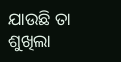ଯାଉଛି ତା ଶୁଖିଲା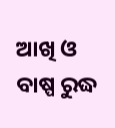ଆଖି ଓ ବାଷ୍ପ ରୁଦ୍ଧ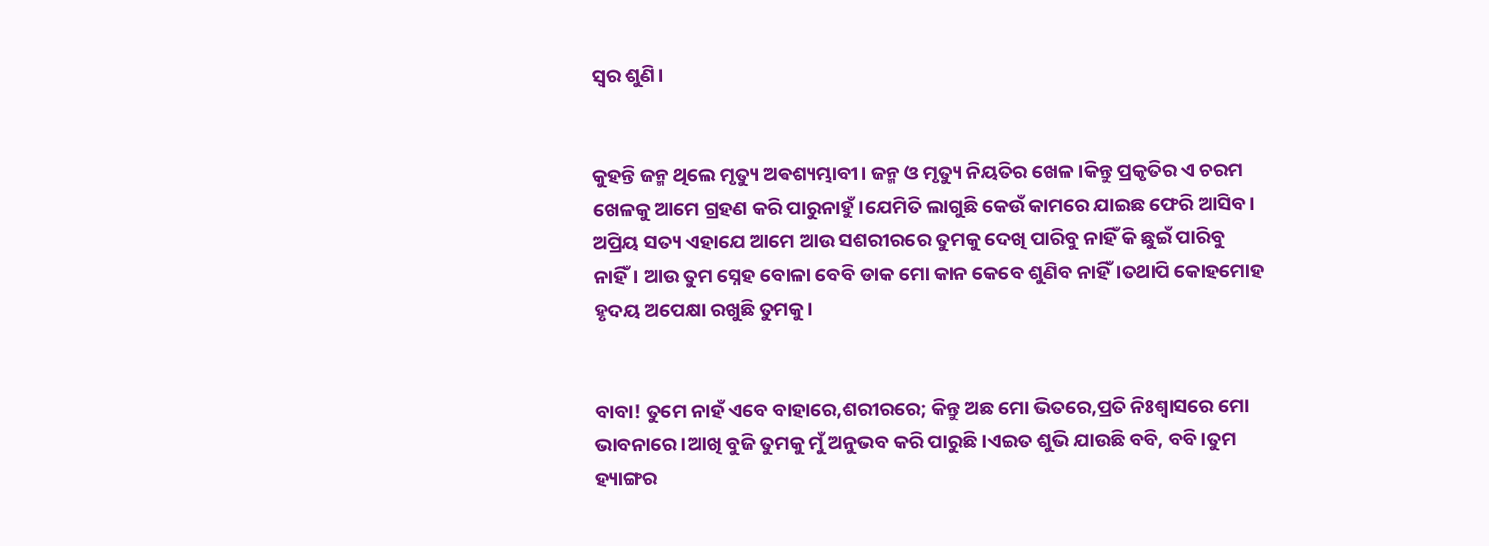ସ୍ୱର ଶୁଣି।


କୁହନ୍ତି ଜନ୍ମ ଥିଲେ ମୃତ୍ୟୁ ଅଵଶ୍ୟମ୍ଭାବୀ। ଜନ୍ମ ଓ ମୃତ୍ୟୁ ନିୟତିର ଖେଳ।କିନ୍ତୁ ପ୍ରକୃତିର ଏ ଚରମ ଖେଳକୁ ଆମେ ଗ୍ରହଣ କରି ପାରୁନାହୁଁ।ଯେମିତି ଲାଗୁଛି କେଉଁ କାମରେ ଯାଇଛ ଫେରି ଆସିବ। ଅପ୍ରିୟ ସତ୍ୟ ଏହାଯେ ଆମେ ଆଉ ସଶରୀରରେ ତୁମକୁ ଦେଖି ପାରିବୁ ନାହିଁ କି ଛୁଇଁ ପାରିବୁ ନାହିଁ। ଆଉ ତୁମ ସ୍ନେହ ବୋଳା ବେବି ଡାକ ମୋ କାନ କେବେ ଶୁଣିବ ନାହିଁ।ତଥାପି କୋହମୋହ ହୃଦୟ ଅପେକ୍ଷା ରଖୁଛି ତୁମକୁ।


ବାବା! ତୁମେ ନାହଁ ଏବେ ବାହାରେ,ଶରୀରରେ; କିନ୍ତୁ ଅଛ ମୋ ଭିତରେ,ପ୍ରତି ନିଃଶ୍ବାସରେ ମୋ ଭାବନାରେ।ଆଖି ବୁଜି ତୁମକୁ ମୁଁ ଅନୁଭବ କରି ପାରୁଛି।ଏଇତ ଶୁଭି ଯାଉଛି ବବି, ବବି।ତୁମ ହ୍ୟାଙ୍ଗର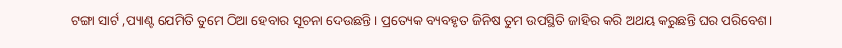ଟଙ୍ଗା ସାର୍ଟ ,ପ୍ୟାଣ୍ଟ ଯେମିତି ତୁମେ ଠିଆ ହେବାର ସୂଚନା ଦେଉଛନ୍ତି। ପ୍ରତ୍ୟେକ ବ୍ୟବହୃତ ଜିନିଷ ତୁମ ଉପସ୍ଥିତି ଜାହିର କରି ଅଥୟ କରୁଛନ୍ତି ଘର ପରିବେଶ।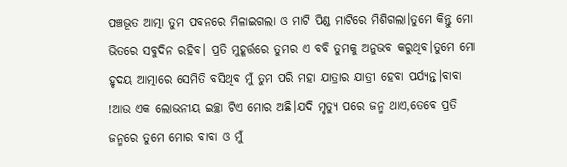ପଞ୍ଚଭୂତ ଆତ୍ମା ତୁମ ପବନରେ ମିଳାଇଗଲା ଓ ମାଟି ପିଣ୍ଡ ମାଟିରେ ମିଶିଗଲା।ତୁମେ କିନ୍ତୁ ମୋ ଭିତରେ ସବୁଦିନ ରହିବ। ପ୍ରତି ମୁହୂର୍ତ୍ତରେ ତୁମର ଏ ବବି ତୁମକୁ ଅନୁଭବ କରୁଥିବ।ତୁମେ ମୋ ହୃଦୟ ଆତ୍ମାରେ ସେମିତି ବସିଥିବ ମୁଁ ତୁମ ପରି ମହା ଯାତ୍ରାର ଯାତ୍ରୀ ହେବା ପର୍ଯ୍ୟନ୍ତ।ବାବା !ଆଉ ଏକ ଲୋଭନୀୟ ଇଚ୍ଛା ଟିଏ ମୋର ଅଛି।ଯଦି ମୃତ୍ୟୁ ପରେ ଜନ୍ମ ଥାଏ,ତେବେ ପ୍ରତି ଜନ୍ମରେ ତୁମେ ମୋର ବାବା ଓ ମୁଁ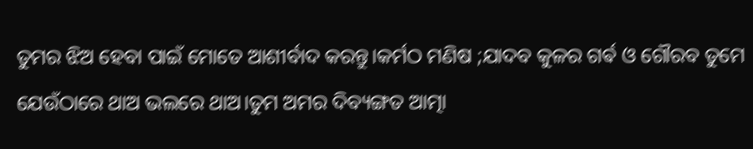ତୁମର ଝିଅ ହେବା ପାଇଁ ମୋତେ ଆଶୀର୍ବାଦ କରନ୍ତୁ।କର୍ମଠ ମଣିଷ ;ଯାଦବ କୁଳର ଗର୍ଵ ଓ ଗୌରବ ତୁମେ ଯେଉଁଠାରେ ଥାଅ ଭଲରେ ଥାଅ।ତୁମ ଅମର ଦିବ୍ୟଙ୍ଗତ ଆତ୍ମା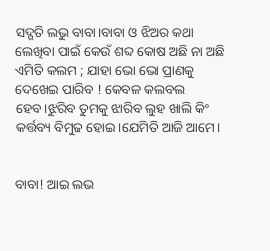ସଦ୍ଗତି ଲଭୁ ବାବା।ବାବା ଓ ଝିଅର କଥା ଲେଖିବା ପାଇଁ କେଉଁ ଶବ୍ଦ କୋଷ ଅଛି ନା ଅଛି ଏମିତି କଲମ ; ଯାହା ଭୋ ଭୋ ପ୍ରାଣକୁ ଦେଖେଇ ପାରିବ ! କେବଳ କଲବଲ ହେବ।ଝୁରିବ ତୁମକୁ ଝାରିବ ଲୁହ ଖାଲି କିଂ କର୍ତ୍ତବ୍ୟ ବିମୁଢ ହୋଇ।ଯେମିତି ଆଜି ଆମେ।


ବାବା! ଆଇ ଲଭ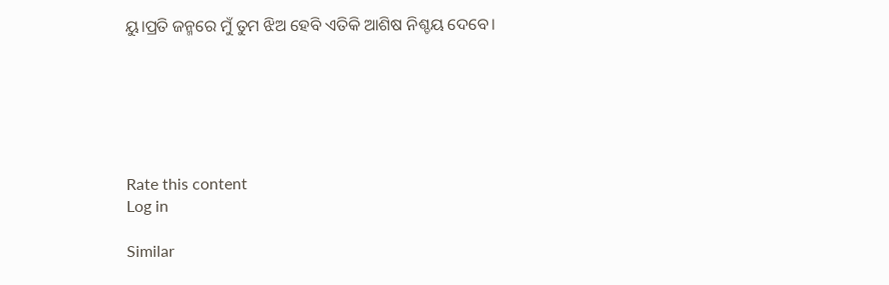ୟୁ।ପ୍ରତି ଜନ୍ମରେ ମୁଁ ତୁମ ଝିଅ ହେବି ଏତିକି ଆଶିଷ ନିଶ୍ଚୟ ଦେବେ।






Rate this content
Log in

Similar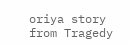oriya story from Tragedy